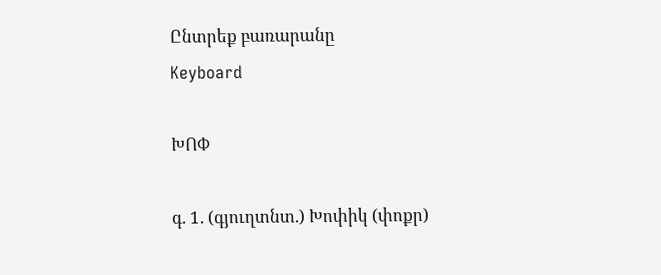Ընտրեք բառարանը
Keyboard

ԽՈՓ

գ. 1. (գյուղտնտ.) Խոփիկ (փոքր)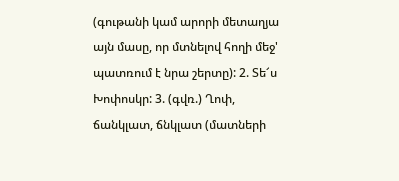(գութանի կամ արորի մետաղյա այն մասը, որ մտնելով հողի մեջ' պատռում է նրա շերտը): 2. Տե՜ս Խոփոսկր: 3. (գվռ.) Ղոփ, ճանկլատ, ճնկլատ (մատների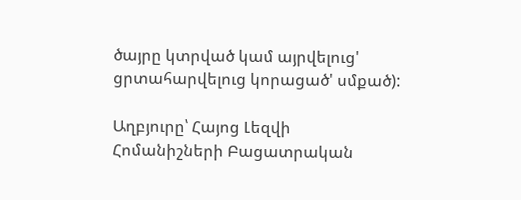ծայրը կտրված կամ այրվելուց' ցրտահարվելուց կորացած' սմքած):

Աղբյուրը՝ Հայոց Լեզվի Հոմանիշների Բացատրական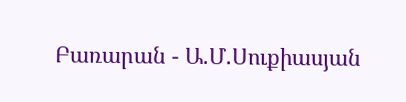Բառարան - Ա.Մ.Սուքիասյան